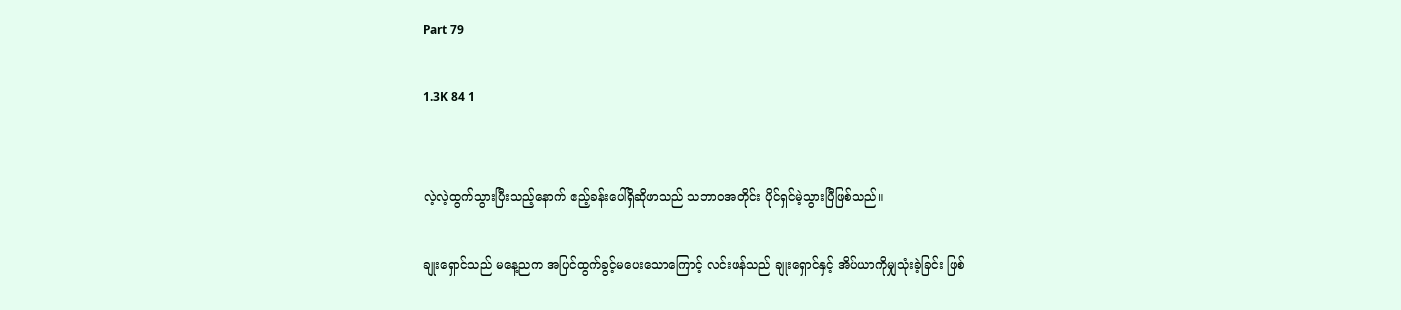Part 79

1.3K 84 1


လဲ့လဲ့ထွက်သွားပြီးသည့်နောက် ဧည့်ခန်းပေါ်ရှိဆိုဖာသည် သဘာဝအတိုင်း ပိုင်ရှင်မဲ့သွားပြီဖြစ်သည်။

ချုးရှောင်သည် မနေ့ညက အပြင်ထွက်ခွင့်မပေးသောကြောင့် လင်းဖန်သည် ချုးရှောင်နှင့် အိပ်ယာကိုမျှသုံးခဲ့ခြင်း ဖြစ်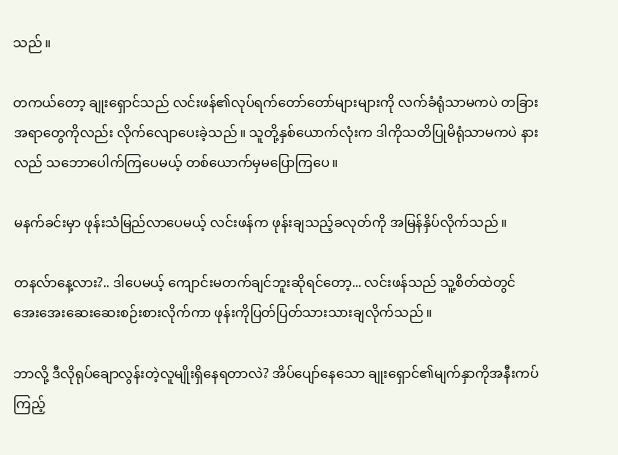သည်။

တကယ်တော့ ချုးရှောင်သည် လင်းဖန်၏လုပ်ရက်တော်တော်များများကို လက်ခံရုံသာမကပဲ တခြားအရာတွေကိုလည်း လိုက်လျောပေးခဲ့သည်။ သူတို့နှစ်ယောက်လုံးက ဒါကိုသတိပြုမိရုံသာမကပဲ နားလည် သဘောပေါက်ကြပေမယ့် တစ်ယောက်မှမပြောကြပေ။

မနက်ခင်းမှာ ဖုန်းသံမြည်လာပေမယ့် လင်းဖန်က ဖုန်းချသည့်ခလုတ်ကို အမြန်နှိပ်လိုက်သည်။

တနလ်ာနေ့လား?.. ဒါပေမယ့် ကျောင်းမတက်ချင်ဘူးဆိုရင်တော့... လင်းဖန်သည် သူ့စိတ်ထဲတွင် အေးအေးဆေးဆေးစဉ်းစားလိုက်ကာ ဖုန်းကိုပြတ်ပြတ်သားသားချလိုက်သည်။

ဘာလို့ ဒီလိုရုပ်ချောလွန်းတဲ့လူမျိုးရှိနေရတာလဲ? အိပ်ပျော်နေသော ချုးရှောင်၏မျက်နှာကိုအနီးကပ်ကြည့်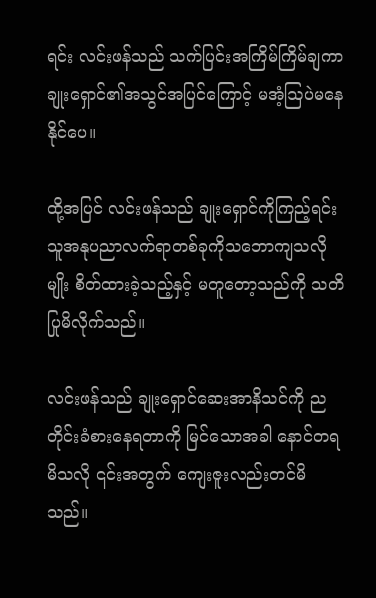ရင်း လင်းဖန်သည် သက်ပြင်းအကြိမ်ကြိမ်ချကာ ချုးရှောင်၏အသွင်အပြင်ကြောင့် မအံ့ဩပဲမနေနိုင်ပေ။

ထို့အပြင် လင်းဖန်သည် ချုးရှောင်ကိုကြည့်ရင်း သူအနုပညာလက်ရာတစ်ခုကိုသဘောကျသလိုမျိုး စိတ်ထားခဲ့သည့်နှင့် မတူတော့သည်ကို သတိပြုမိလိုက်သည်။

လင်းဖန်သည် ချုးရှောင်ဆေးအာနိသင်ကို ညတိုင်းခံစားနေရတာကို မြင်သောအခါ နောင်တရမိသလို ၎င်းအတွက် ကျေးဇူးလည်းတင်မိသည်။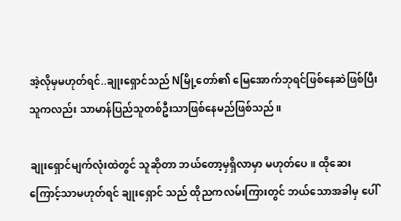အဲ့လိုမှမဟုတ်ရင်..ချုးရှောင်သည် Nမြို့တော်၏ မြေအောက်ဘုရင်ဖြစ်နေဆဲဖြစ်ပြီး သူကလည်း သာမာန်ပြည်သူတစ်ဦးသာဖြစ်နေမည်ဖြစ်သည်။

ချုးရှောင်မျက်လုံးထဲတွင် သူဆိုတာ ဘယ်တော့မှရှိလာမှာ မဟုတ်ပေ။ ထိုဆေးကြောင့်သာမဟုတ်ရင် ချုးရှောင် သည် ထိုညကလမ်းကြားတွင် ဘယ်သောအခါမှ ပေါ်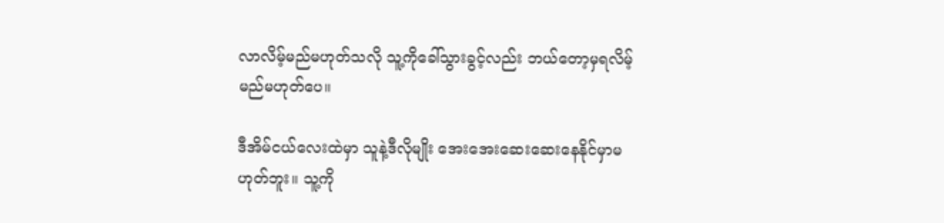လာလိမ့်မည်မဟုတ်သလို သူ့ကိုခေါ်သွားခွင့်လည်း ဘယ်တော့မှရလိမ့်မည်မဟုတ်ပေ။

ဒီအိမ်ငယ်လေးထဲမှာ သူနဲ့ဒီလိုမျိုး အေးအေးဆေးဆေးနေနိုင်မှာမဟုတ်ဘူး။ သူ့ကို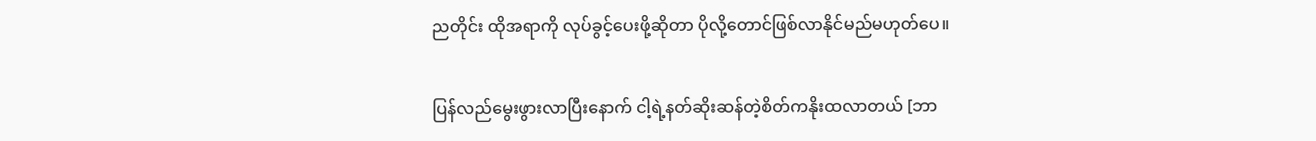ညတိုင်း ထိုအရာကို လုပ်ခွင့်ပေးဖို့ဆိုတာ ပိုလို့တောင်ဖြစ်လာနိုင်မည်မဟုတ်ပေ။

ပြန်လည်မွေးဖွားလာပြီးနောက် ငါ့ရဲ့နတ်ဆိုးဆန်တဲ့စိတ်ကနိုးထလာတယ် [ဘာ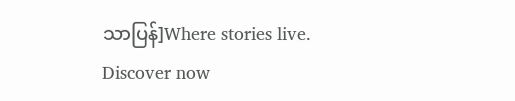သာပြန်]Where stories live. Discover now